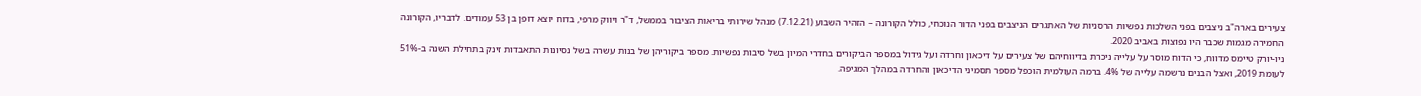צעירים בארה"ב ניצבים בפני השלכות נפשיות הרסניות של האתגרים הניצבים בפני הדור הנוכחי, כולל הקורונה – הזהיר השבוע (7.12.21) מנהל שירותי בריאות הציבור בממשל, ד"ר ויווק מרפי, בדוח יוצא דופן בן 53 עמודים. לדבריו, הקורונה החמירה מגמות שכבר היו נפוצות באביב 2020.
ניו-יורק טיימס מדווח, כי הדוח מוסר על עלייה ניכרת בדיווחיהם של צעירים על דיכאון וחרדה ועל גידול במספר הביקורים בחדרי המיון בשל סיבות נפשיות. מספר ביקוריהן של בנות עשרה בשל נסיונות התאבדות זינק בתחילת השנה ב-51% לעומת 2019, ואצל הבנים נרשמה עלייה של 4%. ברמה העולמית הוכפל מספר תסמיני הדיכאון והחרדה במהלך המגיפה.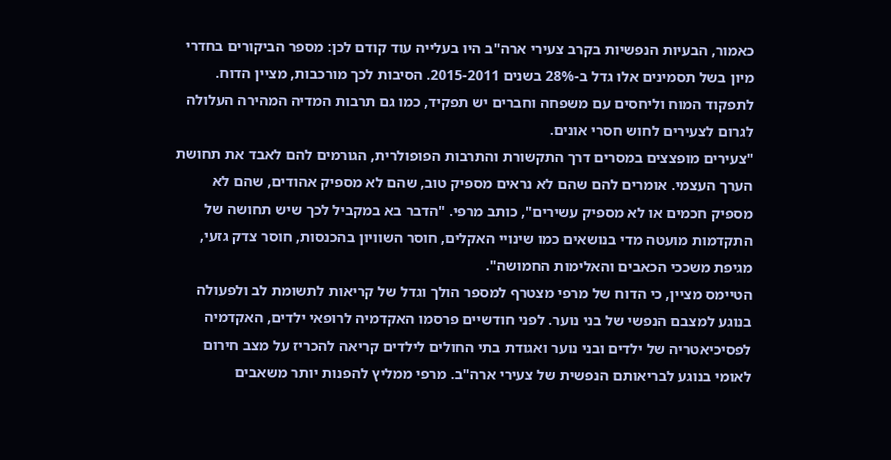כאמור, הבעיות הנפשיות בקרב צעירי ארה"ב היו בעלייה עוד קודם לכן: מספר הביקורים בחדרי מיון בשל תסמינים אלו גדל ב-28% בשנים 2015-2011. הסיבות לכך מורכבות, מציין הדוח. לתפקוד המוח וליחסים עם משפחה וחברים יש תפקיד, כמו גם תרבות המדיה המהירה העלולה לגרום לצעירים לחוש חסרי אונים.
"צעירים מופצצים במסרים דרך התקשורת והתרבות הפופולרית, הגורמים להם לאבד את תחושת הערך העצמי. אומרים להם שהם לא נראים מספיק טוב, שהם לא מספיק אהודים, שהם לא מספיק חכמים או לא מספיק עשירים", כותב מרפי. "הדבר בא במקביל לכך שיש תחושה של התקדמות מועטה מדי בנושאים כמו שינויי האקלים, חוסר השוויון בהכנסות, חוסר צדק גזעי, מגיפת משככי הכאבים והאלימות החמושה".
הטיימס מציין, כי הדוח של מרפי מצטרף למספר הולך וגדל של קריאות לתשומת לב ולפעולה בנוגע למצבם הנפשי של בני נוער. לפני חודשיים פרסמו האקדמיה לרופאי ילדים, האקדמיה לפסיכיאטריה של ילדים ובני נוער ואגודת בתי החולים לילדים קריאה להכריז על מצב חירום לאומי בנוגע לבריאותם הנפשית של צעירי ארה"ב. מרפי ממליץ להפנות יותר משאבים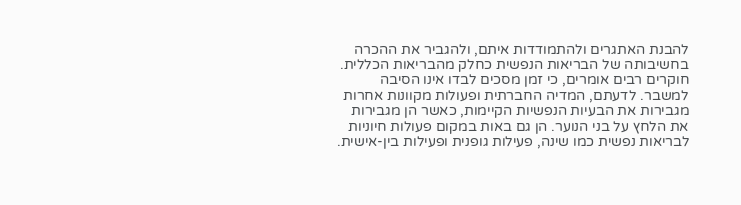להבנת האתגרים ולהתמודדות איתם, ולהגביר את ההכרה בחשיבותה של הבריאות הנפשית כחלק מהבריאות הכללית.
חוקרים רבים אומרים, כי זמן מסכים לבדו אינו הסיבה למשבר. לדעתם, המדיה החברתית ופעולות מקוונות אחרות מגבירות את הבעיות הנפשיות הקיימות, כאשר הן מגבירות את הלחץ על בני הנוער. הן גם באות במקום פעולות חיוניות לבריאות נפשית כמו שינה, פעילות גופנית ופעילות בין-אישית.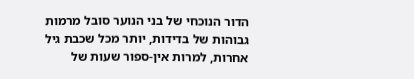הדור הנוכחי של בני הנוער סובל מרמות גבוהות של בדידות, יותר מכל שכבת גיל אחרות, למרות אין-ספור שעות של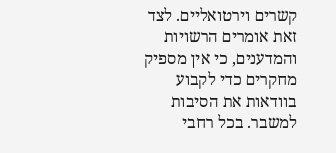קשרים וירטואליים. לצד זאת אומרים הרשויות והמדענים, כי אין מספיק מחקרים כדי לקבוע בוודאות את הסיבות למשבר. בכל רחבי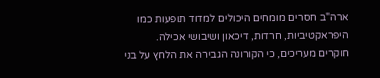ארה"ב חסרים מומחים היכולים למדוד תופעות כמו היפראקטיביות, חרדות, דיכאון ושיבושי אכילה.
חוקרים מעריכים, כי הקורונה הגבירה את הלחץ על בני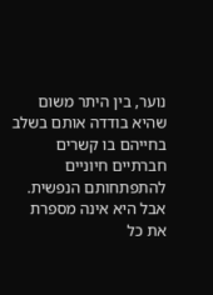נוער, בין היתר משום שהיא בודדה אותם בשלב בחייהם בו קשרים חברתיים חיוניים להתפתחותם הנפשית. אבל היא אינה מספרת את כל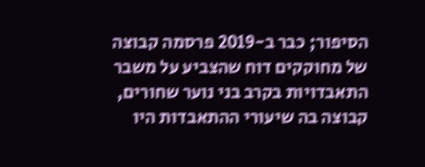הסיפור; כבר ב-2019 פרסמה קבוצה של מחוקקים דוח שהצביע על משבר התאבדויות בקרב בני נוער שחורים, קבוצה בה שיעורי ההתאבדות היו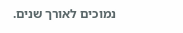נמוכים לאורך שנים.